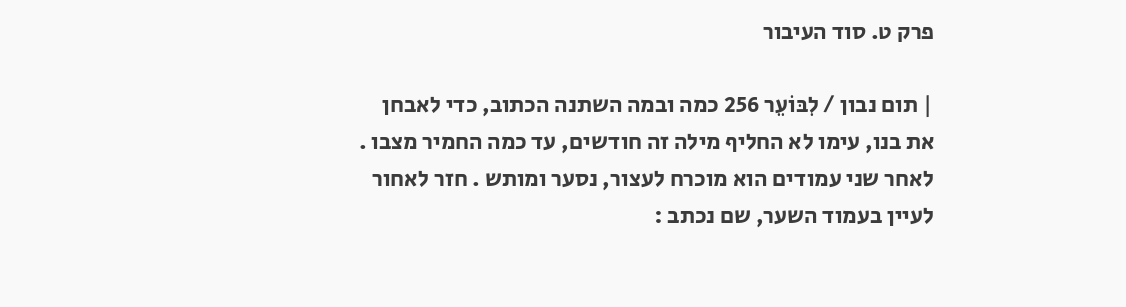פרק ט. סוד העיבור

| תום נבון / לִבּוֹעֵר 256 כמה ובמה השתנה הכתוב, כדי לאבחן את בנו, עימו לא החליף מילה זה חודשים, עד כמה החמיר מצבו . לאחר שני עמודים הוא מוכרח לעצור, נסער ומותש . חזר לאחור לעיין בעמוד השער, שם נכתב :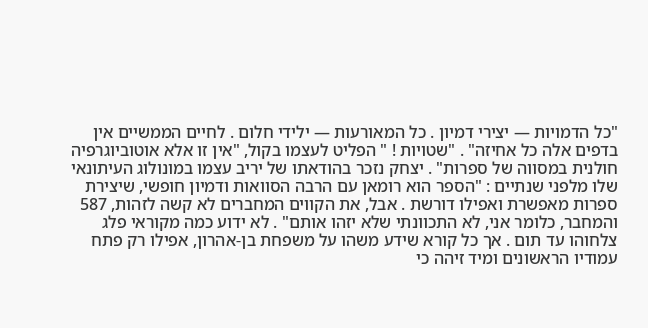"כל הדמויות — יצירי דמיון . כל המאורעות — ילידי חלום . לחיים הממשיים אין בדפים אלה כל אחיזה" . "שטויות ! " הפליט לעצמו בקול, "אין זו אלא אוטוביוגרפיה חולנית במסווה של ספרות" . יצחק נזכר בהודאתו של יריב עצמו במונולוג העיתונאי שלו מלפני שנתיים : "הספר הוא רומאן עם הרבה הסוואות ודמיון חופשי, שיצירת ספרות מאפשרת ואפילו דורשת . אבל, את הקווים המחברים לא קשה לזהות, 587 והמחבר, כלומר אני, לא התכוונתי שלא יזהו אותם" . לא ידוע כמה מקוראי פלג צלחוהו עד תום . אך כל קורא שידע משהו על משפחת בן-אהרון, אפילו רק פתח עמודיו הראשונים ומיד זיהה כי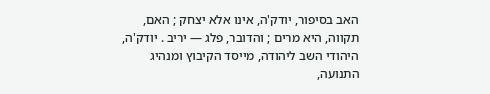האב בסיפור, יודק'ה, אינו אלא יצחק ; האם, תקווה, היא מרים ; והדובר, פלג — יריב . יודק'ה, היהודי השב ליהודה, מייסד הקיבוץ ומנהיג התנועה,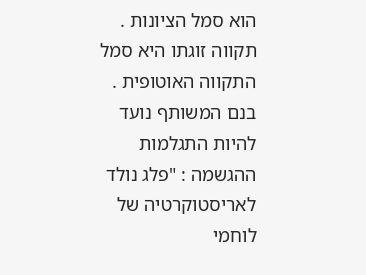הוא סמל הציונות . תקווה זוגתו היא סמל התקווה האוטופית . בנם המשותף נועד להיות התגלמות ההגשמה : "פלג נולד לאריסטוקרטיה של לוחמי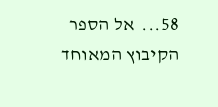58...  אל הספר
הקיבוץ המאוחד